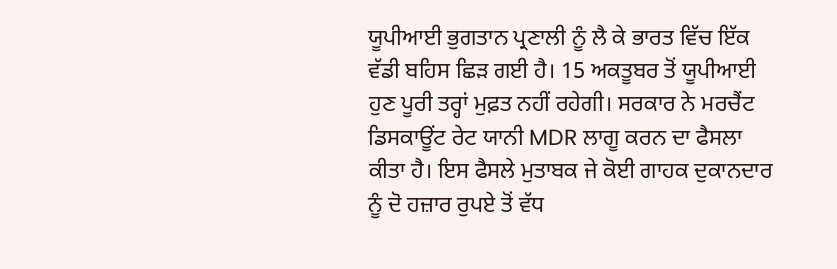ਯੂਪੀਆਈ ਭੁਗਤਾਨ ਪ੍ਰਣਾਲੀ ਨੂੰ ਲੈ ਕੇ ਭਾਰਤ ਵਿੱਚ ਇੱਕ ਵੱਡੀ ਬਹਿਸ ਛਿੜ ਗਈ ਹੈ। 15 ਅਕਤੂਬਰ ਤੋਂ ਯੂਪੀਆਈ ਹੁਣ ਪੂਰੀ ਤਰ੍ਹਾਂ ਮੁਫ਼ਤ ਨਹੀਂ ਰਹੇਗੀ। ਸਰਕਾਰ ਨੇ ਮਰਚੈਂਟ ਡਿਸਕਾਊਂਟ ਰੇਟ ਯਾਨੀ MDR ਲਾਗੂ ਕਰਨ ਦਾ ਫੈਸਲਾ ਕੀਤਾ ਹੈ। ਇਸ ਫੈਸਲੇ ਮੁਤਾਬਕ ਜੇ ਕੋਈ ਗਾਹਕ ਦੁਕਾਨਦਾਰ ਨੂੰ ਦੋ ਹਜ਼ਾਰ ਰੁਪਏ ਤੋਂ ਵੱਧ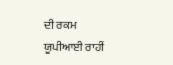ਦੀ ਰਕਮ ਯੂਪੀਆਈ ਰਾਹੀਂ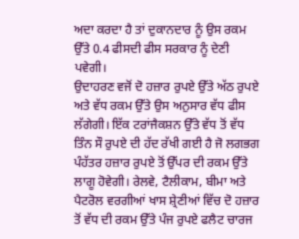ਅਦਾ ਕਰਦਾ ਹੈ ਤਾਂ ਦੁਕਾਨਦਾਰ ਨੂੰ ਉਸ ਰਕਮ ਉੱਤੇ 0.4 ਫੀਸਦੀ ਫੀਸ ਸਰਕਾਰ ਨੂੰ ਦੇਣੀ ਪਵੇਗੀ।
ਉਦਾਹਰਣ ਵਜੋਂ ਦੋ ਹਜ਼ਾਰ ਰੁਪਏ ਉੱਤੇ ਅੱਠ ਰੁਪਏ ਅਤੇ ਵੱਧ ਰਕਮ ਉੱਤੇ ਉਸ ਅਨੁਸਾਰ ਵੱਧ ਫੀਸ ਲੱਗੇਗੀ। ਇੱਕ ਟਰਾਂਜੈਕਸ਼ਨ ਉੱਤੇ ਵੱਧ ਤੋਂ ਵੱਧ ਤਿੰਨ ਸੌ ਰੁਪਏ ਦੀ ਹੱਦ ਰੱਖੀ ਗਈ ਹੈ ਜੋ ਲਗਭਗ ਪੰਹੱਤਰ ਹਜ਼ਾਰ ਰੁਪਏ ਤੋਂ ਉੱਪਰ ਦੀ ਰਕਮ ਉੱਤੇ ਲਾਗੂ ਹੋਵੇਗੀ। ਰੇਲਵੇ, ਟੈਲੀਕਾਮ, ਬੀਮਾ ਅਤੇ ਪੈਟਰੋਲ ਵਰਗੀਆਂ ਖਾਸ ਸ਼੍ਰੇਣੀਆਂ ਵਿੱਚ ਦੋ ਹਜ਼ਾਰ ਤੋਂ ਵੱਧ ਦੀ ਰਕਮ ਉੱਤੇ ਪੰਜ ਰੁਪਏ ਫਲੈਟ ਚਾਰਜ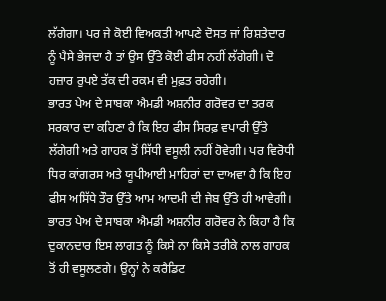ਲੱਗੇਗਾ। ਪਰ ਜੇ ਕੋਈ ਵਿਅਕਤੀ ਆਪਣੇ ਦੋਸਤ ਜਾਂ ਰਿਸ਼ਤੇਦਾਰ ਨੂੰ ਪੈਸੇ ਭੇਜਦਾ ਹੈ ਤਾਂ ਉਸ ਉੱਤੇ ਕੋਈ ਫੀਸ ਨਹੀਂ ਲੱਗੇਗੀ। ਦੋ ਹਜ਼ਾਰ ਰੁਪਏ ਤੱਕ ਦੀ ਰਕਮ ਵੀ ਮੁਫ਼ਤ ਰਹੇਗੀ।
ਭਾਰਤ ਪੇਅ ਦੇ ਸਾਬਕਾ ਐਮਡੀ ਅਸ਼ਨੀਰ ਗਰੋਵਰ ਦਾ ਤਰਕ
ਸਰਕਾਰ ਦਾ ਕਹਿਣਾ ਹੈ ਕਿ ਇਹ ਫੀਸ ਸਿਰਫ਼ ਵਪਾਰੀ ਉੱਤੇ ਲੱਗੇਗੀ ਅਤੇ ਗਾਹਕ ਤੋਂ ਸਿੱਧੀ ਵਸੂਲੀ ਨਹੀਂ ਹੋਵੇਗੀ। ਪਰ ਵਿਰੋਧੀ ਧਿਰ ਕਾਂਗਰਸ ਅਤੇ ਯੂਪੀਆਈ ਮਾਹਿਰਾਂ ਦਾ ਦਾਅਵਾ ਹੈ ਕਿ ਇਹ ਫੀਸ ਅਸਿੱਧੇ ਤੌਰ ਉੱਤੇ ਆਮ ਆਦਮੀ ਦੀ ਜੇਬ ਉੱਤੇ ਹੀ ਆਵੇਗੀ। ਭਾਰਤ ਪੇਅ ਦੇ ਸਾਬਕਾ ਐਮਡੀ ਅਸ਼ਨੀਰ ਗਰੋਵਰ ਨੇ ਕਿਹਾ ਹੈ ਕਿ ਦੁਕਾਨਦਾਰ ਇਸ ਲਾਗਤ ਨੂੰ ਕਿਸੇ ਨਾ ਕਿਸੇ ਤਰੀਕੇ ਨਾਲ ਗਾਹਕ ਤੋਂ ਹੀ ਵਸੂਲਣਗੇ। ਉਨ੍ਹਾਂ ਨੇ ਕਰੈਡਿਟ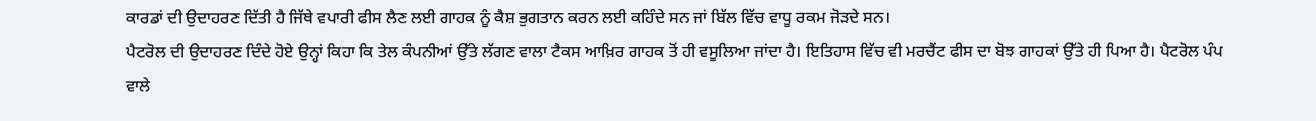ਕਾਰਡਾਂ ਦੀ ਉਦਾਹਰਣ ਦਿੱਤੀ ਹੈ ਜਿੱਥੇ ਵਪਾਰੀ ਫੀਸ ਲੈਣ ਲਈ ਗਾਹਕ ਨੂੰ ਕੈਸ਼ ਭੁਗਤਾਨ ਕਰਨ ਲਈ ਕਹਿੰਦੇ ਸਨ ਜਾਂ ਬਿੱਲ ਵਿੱਚ ਵਾਧੂ ਰਕਮ ਜੋੜਦੇ ਸਨ।
ਪੈਟਰੋਲ ਦੀ ਉਦਾਹਰਣ ਦਿੰਦੇ ਹੋਏ ਉਨ੍ਹਾਂ ਕਿਹਾ ਕਿ ਤੇਲ ਕੰਪਨੀਆਂ ਉੱਤੇ ਲੱਗਣ ਵਾਲਾ ਟੈਕਸ ਆਖ਼ਿਰ ਗਾਹਕ ਤੋਂ ਹੀ ਵਸੂਲਿਆ ਜਾਂਦਾ ਹੈ। ਇਤਿਹਾਸ ਵਿੱਚ ਵੀ ਮਰਚੈਂਟ ਫੀਸ ਦਾ ਬੋਝ ਗਾਹਕਾਂ ਉੱਤੇ ਹੀ ਪਿਆ ਹੈ। ਪੈਟਰੋਲ ਪੰਪ ਵਾਲੇ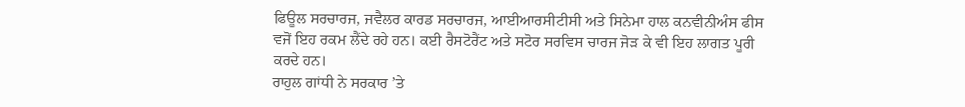ਫਿਊਲ ਸਰਚਾਰਜ, ਜਵੈਲਰ ਕਾਰਡ ਸਰਚਾਰਜ, ਆਈਆਰਸੀਟੀਸੀ ਅਤੇ ਸਿਨੇਮਾ ਹਾਲ ਕਨਵੀਨੀਅੰਸ ਫੀਸ ਵਜੋਂ ਇਹ ਰਕਮ ਲੈਂਦੇ ਰਹੇ ਹਨ। ਕਈ ਰੈਸਟੋਰੈਂਟ ਅਤੇ ਸਟੋਰ ਸਰਵਿਸ ਚਾਰਜ ਜੋੜ ਕੇ ਵੀ ਇਹ ਲਾਗਤ ਪੂਰੀ ਕਰਦੇ ਹਨ।
ਰਾਹੁਲ ਗਾਂਧੀ ਨੇ ਸਰਕਾਰ ’ਤੇ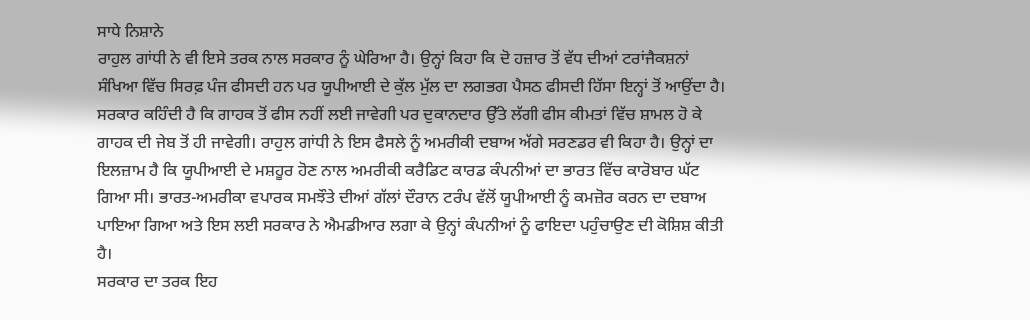ਸਾਧੇ ਨਿਸ਼ਾਨੇ
ਰਾਹੁਲ ਗਾਂਧੀ ਨੇ ਵੀ ਇਸੇ ਤਰਕ ਨਾਲ ਸਰਕਾਰ ਨੂੰ ਘੇਰਿਆ ਹੈ। ਉਨ੍ਹਾਂ ਕਿਹਾ ਕਿ ਦੋ ਹਜ਼ਾਰ ਤੋਂ ਵੱਧ ਦੀਆਂ ਟਰਾਂਜੈਕਸ਼ਨਾਂ ਸੰਖਿਆ ਵਿੱਚ ਸਿਰਫ਼ ਪੰਜ ਫੀਸਦੀ ਹਨ ਪਰ ਯੂਪੀਆਈ ਦੇ ਕੁੱਲ ਮੁੱਲ ਦਾ ਲਗਭਗ ਪੈਸਠ ਫੀਸਦੀ ਹਿੱਸਾ ਇਨ੍ਹਾਂ ਤੋਂ ਆਉਂਦਾ ਹੈ। ਸਰਕਾਰ ਕਹਿੰਦੀ ਹੈ ਕਿ ਗਾਹਕ ਤੋਂ ਫੀਸ ਨਹੀਂ ਲਈ ਜਾਵੇਗੀ ਪਰ ਦੁਕਾਨਦਾਰ ਉੱਤੇ ਲੱਗੀ ਫੀਸ ਕੀਮਤਾਂ ਵਿੱਚ ਸ਼ਾਮਲ ਹੋ ਕੇ ਗਾਹਕ ਦੀ ਜੇਬ ਤੋਂ ਹੀ ਜਾਵੇਗੀ। ਰਾਹੁਲ ਗਾਂਧੀ ਨੇ ਇਸ ਫੈਸਲੇ ਨੂੰ ਅਮਰੀਕੀ ਦਬਾਅ ਅੱਗੇ ਸਰਣਡਰ ਵੀ ਕਿਹਾ ਹੈ। ਉਨ੍ਹਾਂ ਦਾ ਇਲਜ਼ਾਮ ਹੈ ਕਿ ਯੂਪੀਆਈ ਦੇ ਮਸ਼ਹੂਰ ਹੋਣ ਨਾਲ ਅਮਰੀਕੀ ਕਰੈਡਿਟ ਕਾਰਡ ਕੰਪਨੀਆਂ ਦਾ ਭਾਰਤ ਵਿੱਚ ਕਾਰੋਬਾਰ ਘੱਟ ਗਿਆ ਸੀ। ਭਾਰਤ-ਅਮਰੀਕਾ ਵਪਾਰਕ ਸਮਝੌਤੇ ਦੀਆਂ ਗੱਲਾਂ ਦੌਰਾਨ ਟਰੰਪ ਵੱਲੋਂ ਯੂਪੀਆਈ ਨੂੰ ਕਮਜ਼ੋਰ ਕਰਨ ਦਾ ਦਬਾਅ ਪਾਇਆ ਗਿਆ ਅਤੇ ਇਸ ਲਈ ਸਰਕਾਰ ਨੇ ਐਮਡੀਆਰ ਲਗਾ ਕੇ ਉਨ੍ਹਾਂ ਕੰਪਨੀਆਂ ਨੂੰ ਫਾਇਦਾ ਪਹੁੰਚਾਉਣ ਦੀ ਕੋਸ਼ਿਸ਼ ਕੀਤੀ ਹੈ।
ਸਰਕਾਰ ਦਾ ਤਰਕ ਇਹ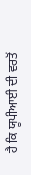ਹੈ ਕਿ ਯੂਪੀਆਈ ਦੀ ਵਰਤੋਂ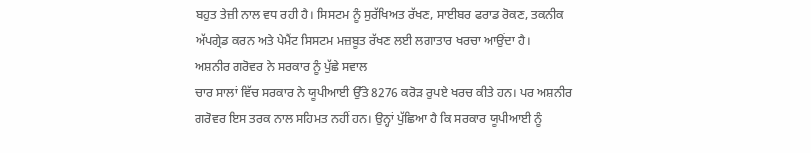ਬਹੁਤ ਤੇਜ਼ੀ ਨਾਲ ਵਧ ਰਹੀ ਹੈ। ਸਿਸਟਮ ਨੂੰ ਸੁਰੱਖਿਅਤ ਰੱਖਣ, ਸਾਈਬਰ ਫਰਾਡ ਰੋਕਣ, ਤਕਨੀਕ ਅੱਪਗ੍ਰੇਡ ਕਰਨ ਅਤੇ ਪੇਮੈਂਟ ਸਿਸਟਮ ਮਜ਼ਬੂਤ ਰੱਖਣ ਲਈ ਲਗਾਤਾਰ ਖਰਚਾ ਆਉਂਦਾ ਹੈ।
ਅਸ਼ਨੀਰ ਗਰੋਵਰ ਨੇ ਸਰਕਾਰ ਨੂੰ ਪੁੱਛੇ ਸਵਾਲ
ਚਾਰ ਸਾਲਾਂ ਵਿੱਚ ਸਰਕਾਰ ਨੇ ਯੂਪੀਆਈ ਉੱਤੇ 8276 ਕਰੋੜ ਰੁਪਏ ਖਰਚ ਕੀਤੇ ਹਨ। ਪਰ ਅਸ਼ਨੀਰ ਗਰੋਵਰ ਇਸ ਤਰਕ ਨਾਲ ਸਹਿਮਤ ਨਹੀਂ ਹਨ। ਉਨ੍ਹਾਂ ਪੁੱਛਿਆ ਹੈ ਕਿ ਸਰਕਾਰ ਯੂਪੀਆਈ ਨੂੰ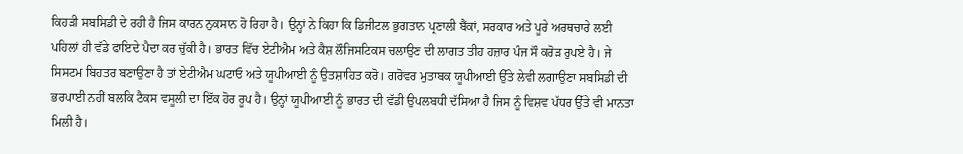ਕਿਹੜੀ ਸਬਸਿਡੀ ਦੇ ਰਹੀ ਹੈ ਜਿਸ ਕਾਰਨ ਨੁਕਸਾਨ ਹੋ ਰਿਹਾ ਹੈ। ਉਨ੍ਹਾਂ ਨੇ ਕਿਹਾ ਕਿ ਡਿਜੀਟਲ ਭੁਗਤਾਨ ਪ੍ਰਣਾਲੀ ਬੈਂਕਾਂ, ਸਰਕਾਰ ਅਤੇ ਪੂਰੇ ਅਰਥਚਾਰੇ ਲਈ ਪਹਿਲਾਂ ਹੀ ਵੱਡੇ ਫਾਇਦੇ ਪੈਦਾ ਕਰ ਚੁੱਕੀ ਹੈ। ਭਾਰਤ ਵਿੱਚ ਏਟੀਐਮ ਅਤੇ ਕੈਸ਼ ਲੌਜਿਸਟਿਕਸ ਚਲਾਉਣ ਦੀ ਲਾਗਤ ਤੀਹ ਹਜ਼ਾਰ ਪੰਜ ਸੌ ਕਰੋੜ ਰੁਪਏ ਹੈ। ਜੇ ਸਿਸਟਮ ਬਿਹਤਰ ਬਣਾਉਣਾ ਹੈ ਤਾਂ ਏਟੀਐਮ ਘਟਾਓ ਅਤੇ ਯੂਪੀਆਈ ਨੂੰ ਉਤਸ਼ਾਹਿਤ ਕਰੋ। ਗਰੋਵਰ ਮੁਤਾਬਕ ਯੂਪੀਆਈ ਉੱਤੇ ਲੇਵੀ ਲਗਾਉਣਾ ਸਬਸਿਡੀ ਦੀ ਭਰਪਾਈ ਨਹੀਂ ਬਲਕਿ ਟੈਕਸ ਵਸੂਲੀ ਦਾ ਇੱਕ ਹੋਰ ਰੂਪ ਹੈ। ਉਨ੍ਹਾਂ ਯੂਪੀਆਈ ਨੂੰ ਭਾਰਤ ਦੀ ਵੱਡੀ ਉਪਲਬਧੀ ਦੱਸਿਆ ਹੈ ਜਿਸ ਨੂੰ ਵਿਸ਼ਵ ਪੱਧਰ ਉੱਤੇ ਵੀ ਮਾਨਤਾ ਮਿਲੀ ਹੈ।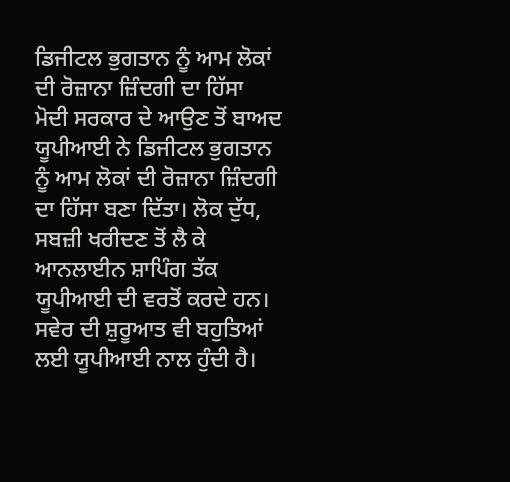ਡਿਜੀਟਲ ਭੁਗਤਾਨ ਨੂੰ ਆਮ ਲੋਕਾਂ ਦੀ ਰੋਜ਼ਾਨਾ ਜ਼ਿੰਦਗੀ ਦਾ ਹਿੱਸਾ
ਮੋਦੀ ਸਰਕਾਰ ਦੇ ਆਉਣ ਤੋਂ ਬਾਅਦ ਯੂਪੀਆਈ ਨੇ ਡਿਜੀਟਲ ਭੁਗਤਾਨ ਨੂੰ ਆਮ ਲੋਕਾਂ ਦੀ ਰੋਜ਼ਾਨਾ ਜ਼ਿੰਦਗੀ ਦਾ ਹਿੱਸਾ ਬਣਾ ਦਿੱਤਾ। ਲੋਕ ਦੁੱਧ, ਸਬਜ਼ੀ ਖਰੀਦਣ ਤੋਂ ਲੈ ਕੇ ਆਨਲਾਈਨ ਸ਼ਾਪਿੰਗ ਤੱਕ ਯੂਪੀਆਈ ਦੀ ਵਰਤੋਂ ਕਰਦੇ ਹਨ। ਸਵੇਰ ਦੀ ਸ਼ੁਰੂਆਤ ਵੀ ਬਹੁਤਿਆਂ ਲਈ ਯੂਪੀਆਈ ਨਾਲ ਹੁੰਦੀ ਹੈ।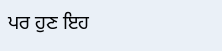ਪਰ ਹੁਣ ਇਹ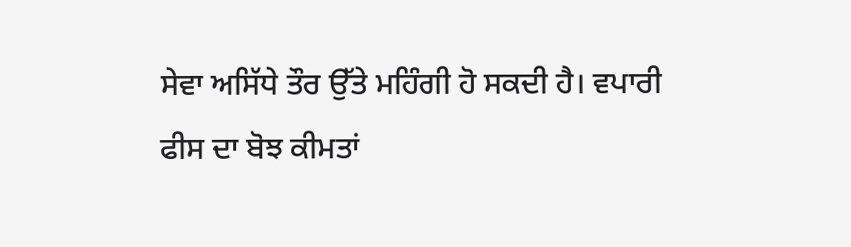ਸੇਵਾ ਅਸਿੱਧੇ ਤੌਰ ਉੱਤੇ ਮਹਿੰਗੀ ਹੋ ਸਕਦੀ ਹੈ। ਵਪਾਰੀ ਫੀਸ ਦਾ ਬੋਝ ਕੀਮਤਾਂ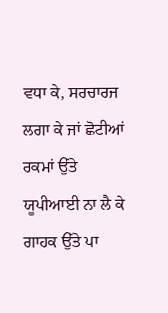ਵਧਾ ਕੇ, ਸਰਚਾਰਜ ਲਗਾ ਕੇ ਜਾਂ ਛੋਟੀਆਂ ਰਕਮਾਂ ਉੱਤੇ ਯੂਪੀਆਈ ਨਾ ਲੈ ਕੇ ਗਾਹਕ ਉੱਤੇ ਪਾ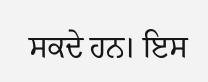ਸਕਦੇ ਹਨ। ਇਸ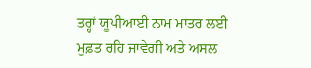ਤਰ੍ਹਾਂ ਯੂਪੀਆਈ ਨਾਮ ਮਾਤਰ ਲਈ ਮੁਫ਼ਤ ਰਹਿ ਜਾਵੇਗੀ ਅਤੇ ਅਸਲ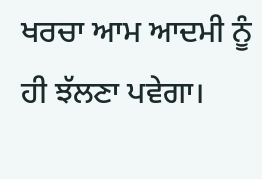ਖਰਚਾ ਆਮ ਆਦਮੀ ਨੂੰ ਹੀ ਝੱਲਣਾ ਪਵੇਗਾ।